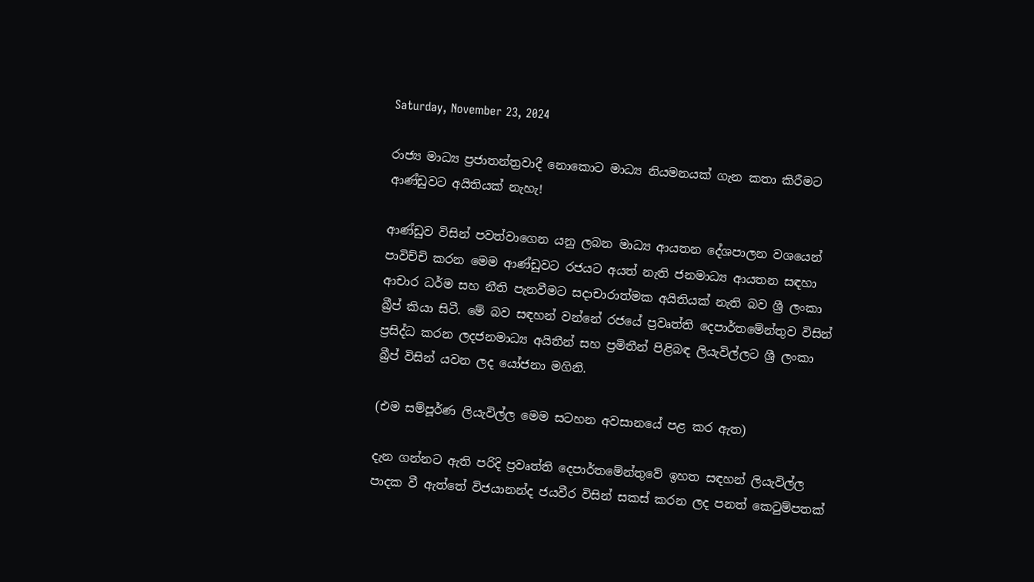Saturday, November 23, 2024

රාජ්‍ය මාධ්‍ය ප්‍රජාතන්ත්‍රවාදී නොකොට මාධ්‍ය නියමනයක් ගැන කතා කිරීමට ආණ්ඩුවට අයිතියක් නැහැ!

ආණ්ඩුව විසින් පවත්වාගෙන යනු ලබන මාධ්‍ය ආයතන දේශපාලන වශයෙන් පාවිච්චි කරන මෙම ආණ්ඩුවට රජයට අයත් නැති ජනමාධ්‍ය ආයතන සඳහා ආචාර ධර්ම සහ නීති පැනවීමට සදාචාරාත්මක අයිතියක් නැති බව ශ්‍රී ලංකා බ්‍රීප් කියා සිටී. මේ බව සඳහන් වන්නේ රජයේ ප්‍රවෘත්ති දෙපාර්තමේන්තුව විසින් ප්‍රසිද්ධ කරන ලදජනමාධ්‍ය අයිතීන් සහ ප්‍රමිතීන් පිළිබඳ ලියැවිල්ලට ශ්‍රී ලංකා බ්‍රීප් විසින් යවන ලද යෝජනා මගිනි.

(එම සම්පූර්ණ ලියැවිල්ල මෙම සටහන අවසානයේ පළ කර ඇත)

දැන ගන්නට ඇති පරිදි ප්‍රවෘත්ති දෙපාර්තමේන්තුවේ ඉහත සඳහන් ලියැවිල්ල පාදක වී ඇත්තේ විජයානන්ද ජයවීර විසින් සකස් කරන ලද පනත් කෙටුම්පතක්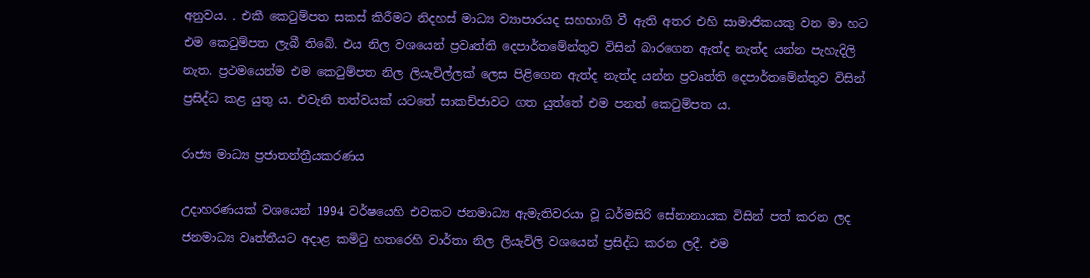අනුවය. . එකී කෙටුම්පත සකස් කිරීමට නිදහස් මාධ්‍ය ව්‍යාපාරයද සහභාගි වී ඇති අතර එහි සාමාජිකයකු වන මා හට එම කෙටුම්පත ලැබී තිබේ. එය නිල වශයෙන් ප්‍රවෘත්ති දෙපාර්තමේන්තුව විසින් බාරගෙන ඇත්ද නැත්ද යන්න පැහැදිලි නැත. ප්‍රථමයෙන්ම එම කෙටුම්පත නිල ලියැවිල්ලක් ලෙස පිළිගෙන ඇත්ද නැත්ද යන්න ප්‍රවෘත්ති දෙපාර්තමේන්තුව විසින් ප්‍රසිද්ධ කළ යුතු ය. එවැනි තත්වයක් යටතේ සාකච්ජාවට ගත යුත්තේ එම පනත් කෙටුම්පත ය.

රාජ්‍ය මාධ්‍ය ප්‍රජාතන්ත්‍රීයකරණය

උදාහරණයක් වශයෙන් 1994 වර්ෂයෙහි එවකට ජනමාධ්‍ය ඇමැතිවරයා වූ ධර්මසිරි සේනානායක විසින් පත් කරන ලද ජනමාධ්‍ය වෘත්තීයට අදාළ කමිටු හතරෙහි වාර්තා නිල ලියැවිලි වශයෙන් ප්‍රසිද්ධ කරන ලදී. එම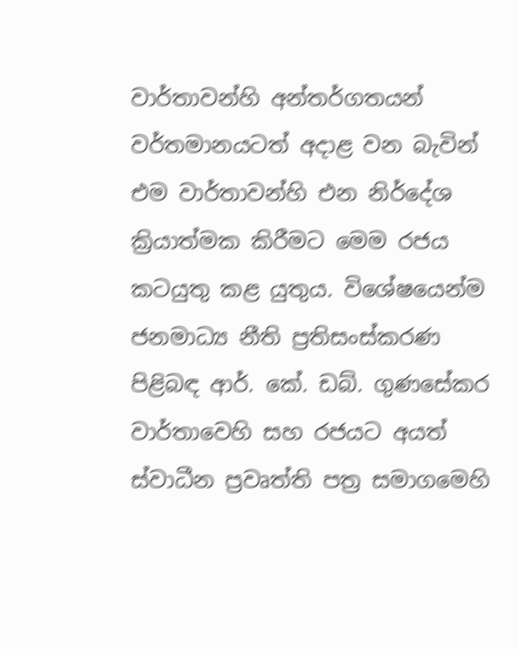වාර්තාවන්හි අන්තර්ගතයන් වර්තමානයටත් අදාළ වන බැවින් එම වාර්තාවන්හි එන නිර්දේශ ක්‍රියාත්මක කිරීමට මෙම රජය කටයුතු කළ යුතුය. විශේෂයෙන්ම ජනමාධ්‍ය නීති ප්‍රතිසංස්කරණ පිළිබඳ ආර්. කේ. ඩබ්. ගුණසේකර වාර්තාවෙහි සහ රජයට අයත් ස්වාධීන ප්‍රවෘත්ති පත්‍ර සමාගමෙහි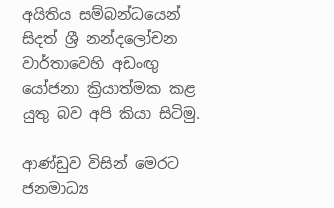අයිතිය සම්බන්ධයෙන් සිදත් ශ්‍රී නන්දලෝචන වාර්තාවෙහි අඩංඟු යෝජනා ක්‍රියාත්මක කළ යුතු බව අපි කියා සිටිමු.

ආණ්ඩුව විසින් මෙරට ජනමාධ්‍ය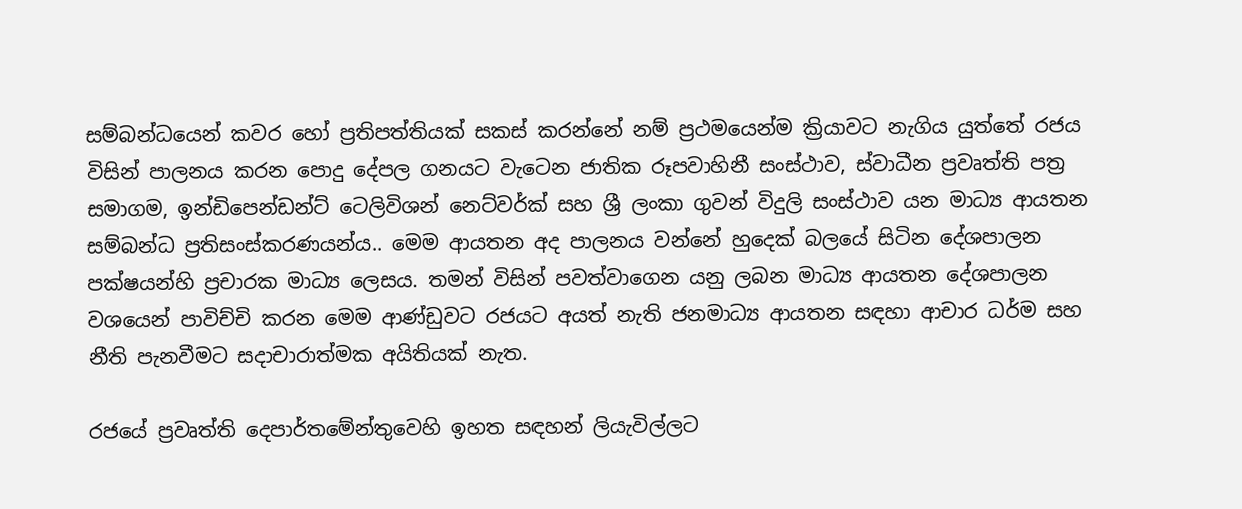සම්බන්ධයෙන් කවර හෝ ප්‍රතිපත්තියක් සකස් කරන්නේ නම් ප්‍රථමයෙන්ම ක්‍රියාවට නැගිය යුත්තේ රජය විසින් පාලනය කරන පොදු දේපල ගනයට වැටෙන ජාතික රූපවාහිනී සංස්ථාව, ස්වාධීන ප්‍රවෘත්ති පත්‍ර සමාගම, ඉන්ඩිපෙන්ඩන්ට් ටෙලිවිශන් නෙට්වර්ක් සහ ශ්‍රී ලංකා ගුවන් විදුලි සංස්ථාව යන මාධ්‍ය ආයතන සම්බන්ධ ප්‍රතිසංස්කරණයන්ය.. මෙම ආයතන අද පාලනය වන්නේ හුදෙක් බලයේ සිටින දේශපාලන පක්ෂයන්හි ප්‍රචාරක මාධ්‍ය ලෙසය. තමන් විසින් පවත්වාගෙන යනු ලබන මාධ්‍ය ආයතන දේශපාලන වශයෙන් පාවිච්චි කරන මෙම ආණ්ඩුවට රජයට අයත් නැති ජනමාධ්‍ය ආයතන සඳහා ආචාර ධර්ම සහ නීති පැනවීමට සදාචාරාත්මක අයිතියක් නැත.

රජයේ ප්‍රවෘත්ති දෙපාර්තමේන්තුවෙහි ඉහත සඳහන් ලියැවිල්ලට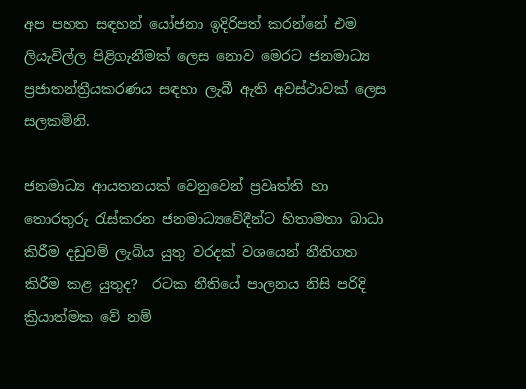අප පහත සඳහන් යෝජනා ඉදිරිපත් කරන්නේ එම ලියැවිල්ල පිළිගැනීමක් ලෙස නොව මෙරට ජනමාධ්‍ය ප්‍රජාතන්ත්‍රීයකරණය සඳහා ලැබී ඇති අවස්ථාවක් ලෙස සලකමිනි.

ජනමාධ්‍ය ආයතනයක් වෙනුවෙන් ප්‍රවෘත්ති හා තොරතුරු රැස්කරන ජනමාධ්‍යවේදීන්ට හිතාමතා බාධා කිරීම දඩුවම් ලැබිය යුතු වරදක් වශයෙන් නීතිගත කිරීම කළ යුතුද?  රටක නීතියේ පාලනය නිසි පරිදි ක්‍රියාත්මක වේ නම්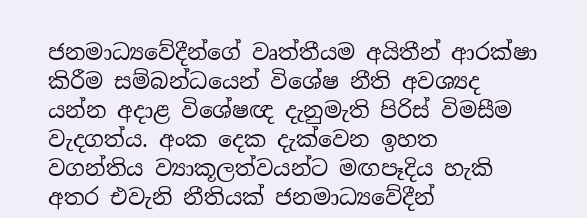ජනමාධ්‍යවේදීන්ගේ වෘත්තීයම අයිතීන් ආරක්ෂා කිරීම සම්බන්ධයෙන් විශේෂ නීති අවශ්‍යද යන්න අදාළ විශේෂඥ දැනුමැති පිරිස් විමසීම වැදගත්ය. අංක දෙක දැක්වෙන ඉහත වගන්තිය ව්‍යාකූලත්වයන්ට මඟපෑදිය හැකි අතර එවැනි නීතියක් ජනමාධ්‍යවේදීන්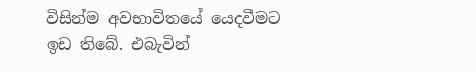විසින්ම අවභාවිතයේ යෙදවීමට ඉඩ තිබේ. එබැවින්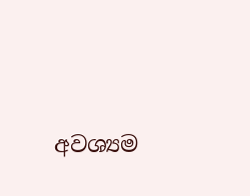අවශ්‍යම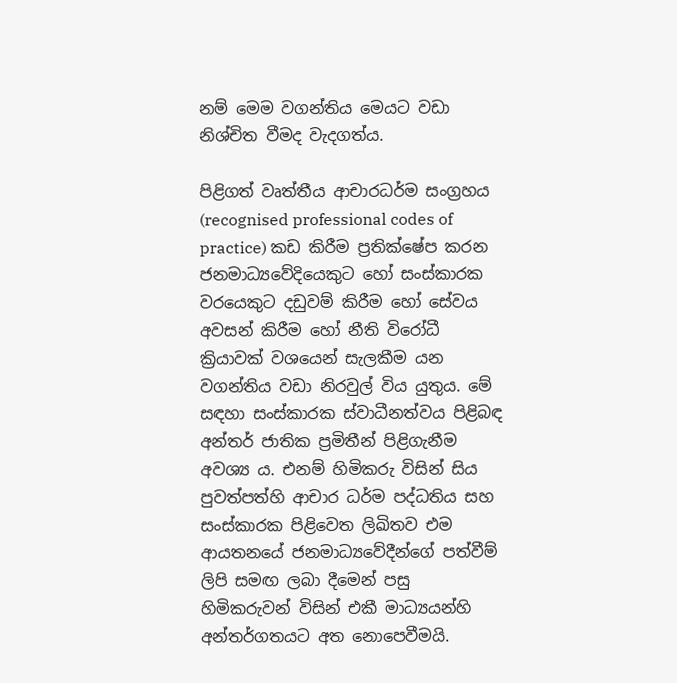නම් මෙම වගන්තිය මෙයට වඩා නිශ්චිත වීමද වැදගත්ය.

පිළිගත් වෘත්තීය ආචාරධර්ම සංග්‍රහය (recognised professional codes of practice) කඩ කිරීම ප්‍රතික්ෂේප කරන ජනමාධ්‍යවේදියෙකුට හෝ සංස්කාරක වරයෙකුට දඩුවම් කිරීම හෝ සේවය අවසන් කිරීම හෝ නීති විරෝධී ක්‍රියාවක් වශයෙන් සැලකීම යන වගන්තිය වඩා නිරවුල් විය යුතුය. මේ සඳහා සංස්කාරක ස්වාධීනත්වය පිළිබඳ අන්තර් ජාතික ප්‍රමිතීන් පිළිගැනීම අවශ්‍ය ය. එනම් හිමිකරු විසින් සිය පුවත්පත්හි ආචාර ධර්ම පද්ධතිය සහ සංස්කාරක පිළිවෙත ලිඛිතව එම ආයතනයේ ජනමාධ්‍යවේදීන්ගේ පත්වීම් ලිපි සමඟ ලබා දීමෙන් පසු හිමිකරුවන් විසින් එකී මාධ්‍යයන්හි අන්තර්ගතයට අත නොපෙවීමයි.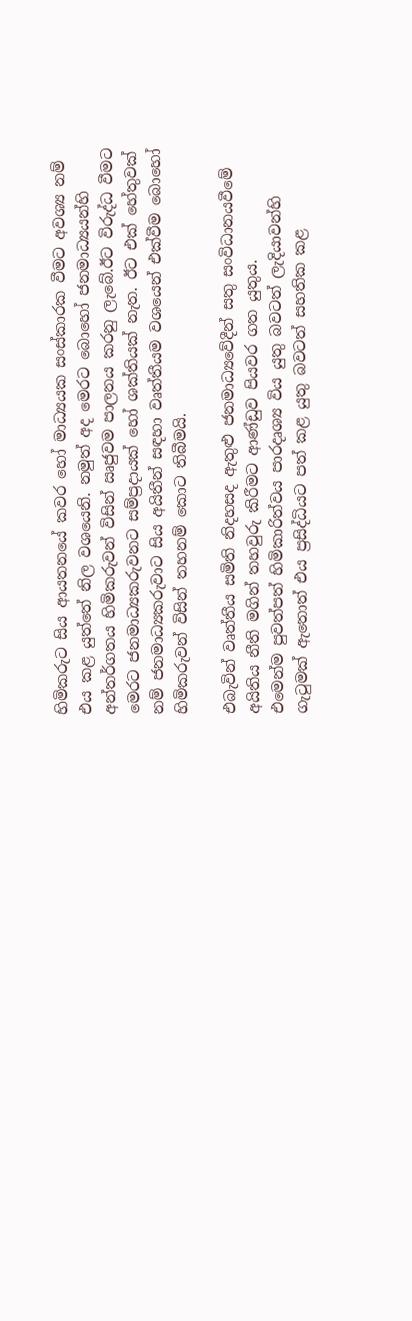හිමිකරුට සිය ආයතනයේ කවර හෝ මාධ්‍යයක සංස්කාරක වීමට අවශ්‍ය නම් එය කළ යුත්තේ නිල වශයෙනි. නමුත් අද මෙරට බොහෝ ජනමාධ්‍යයන්හි අන්තර්ගතය හිමිකරුවන් විසින් ඍජුවම පාලනය කරනු ලැබේ.ඊට විරුද්ධ වීමට මෙරට ජනමාධ්‍යකරුවනට සම්ප්‍රදායක් හෝ ශක්තියක් නැත. ඊට එක් හේතුවක් නම් ජනමාධ්‍යකරුවාට සිය අයිතීන් සඳහා වෘත්තීයම වශයෙන් එක්වීම බොහෝ හිමිකරුවන් විසින් තහනම් කොට තිබීමයි.

එබැවින් වෘත්තීය සමිති නිදහසද ඇතුළු ජනමාධ්‍යවේදීන් සතු සංවිධානයවීමේ අයිතිය නීති මගින් තහවුරු කිරීමට ආණ්ඩුව පියවර ගත යුතුය.
එමෙන්ම පුවත්පත් හිමිකාරිත්වය පාරදෘශ්‍ය විය යුතු බවටත් ලැදියාවන්හි ගැටුමක් ඇතොත් එය ප්‍රසිද්ධියට පත් කළ යුතු බවටත් සහතික කළ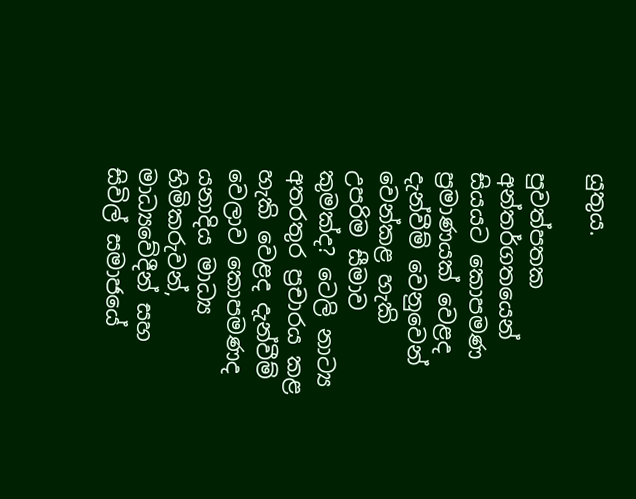යුතුය.

පුවත්පතක අන්තර්ගතයෙන් සියයට කොපමණ ප්‍රමාණයක් වෙළද දැන්වීම් වෙනුවෙන් වෙන්කළ හැකි උපරිම සීමාව කුමක්ද? ටෙලි නාට්‍ය අතරතුර ප්‍රචාරය කළ හැකි වෙළද දැන්වීම් වෙලාව කොපමණද යනාදිය මාධ්‍ය හිමිකරුවන්, මාධ්‍යවේදීන් සහ සිවිල් සමාජයේ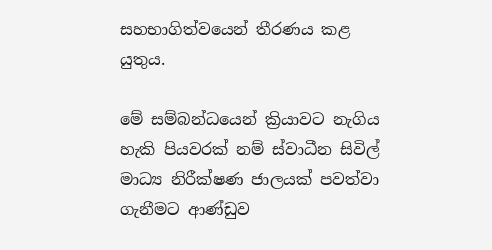සහභාගිත්වයෙන් තීරණය කළ යුතුය.

මේ සම්බන්ධයෙන් ක්‍රියාවට නැගිය හැකි පියවරක් නම් ස්වාධීන සිවිල් මාධ්‍ය නිරීක්ෂණ ජාලයක් පවත්වා ගැනීමට ආණ්ඩුව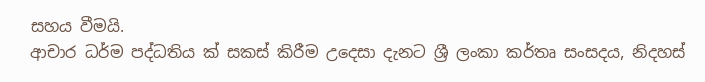සහය වීමයි.
ආචාර ධර්ම පද්ධතිය ක් සකස් කිරීම උදෙසා දැනට ශ්‍රී ලංකා කර්තෘ සංසදය, නිදහස්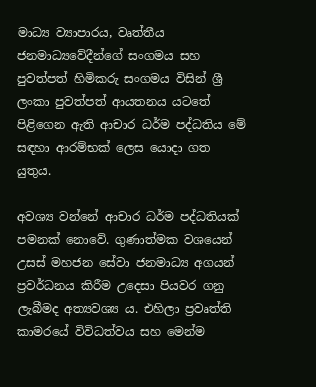මාධ්‍ය ව්‍යාපාරය, වෘත්තීය ජනමාධ්‍යවේදීන්ගේ සංගමය සහ පුවත්පත් හිමිකරු සංගමය විසින් ශ්‍රී ලංකා පුවත්පත් ආයතනය යටතේ පිළිගෙන ඇති ආචාර ධර්ම පද්ධතිය මේ සඳහා ආරම්භක් ලෙස යොදා ගත යුතුය.

අවශ්‍ය වන්නේ ආචාර ධර්ම පද්ධතියක් පමනක් නොවේ. ගුණාත්මක වශයෙන් උසස් මහජන සේවා ජනමාධ්‍ය අගයන් ප්‍රවර්ධනය කිරීම උදෙසා පියවර ගනු ලැබීමද අත්‍යවශ්‍ය ය. එහිලා ප්‍රවෘත්ති කාමරයේ විවිධත්වය සහ මෙන්ම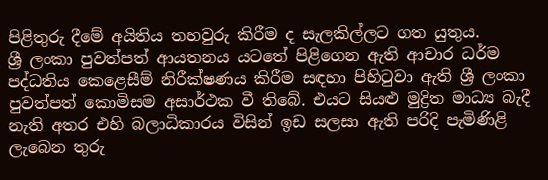පිළිතුරු දීමේ අයිතිය තහවුරු කිරීම ද සැලකිල්ලට ගත යුතුය.
ශ්‍රී ලංකා පුවත්පත් ආයතනය යටතේ පිළිගෙන ඇති ආචාර ධර්ම පද්ධතිය කෙළෙසීම් නිරීක්ෂණය කිරීම සඳහා පිහිටුවා ඇති ශ්‍රී ලංකා පුවත්පත් කොමිසම අසාර්ථක වී තිබේ. එයට සියළු මුද්‍රිත මාධ්‍ය බැදී නැති අතර එහි බලාධිකාරය විසින් ඉඩ සලසා ඇති පරිදි පැමිණිළි ලැබෙන තුරු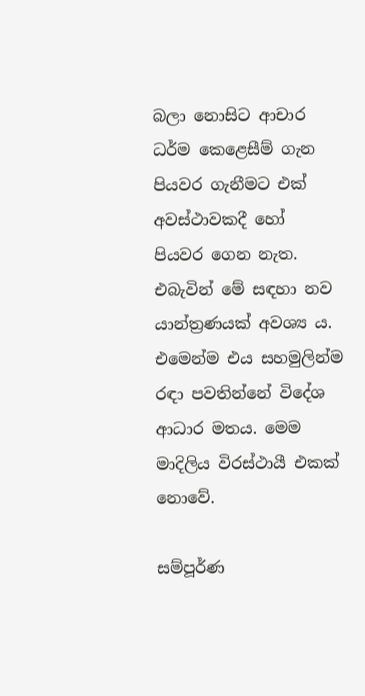බලා නොසිට ආචාර ධර්ම කෙළෙසීම් ගැන පියවර ගැනීමට එක් අවස්ථාවකදී හෝ පියවර ගෙන නැත. එබැවින් මේ සඳහා නව යාන්ත්‍රණයක් අවශ්‍ය ය. එමෙන්ම එය සහමුලින්ම රඳා පවතින්නේ විදේශ ආධාර මතය. මෙම මාදිලිය විරස්ථායී එකක් නොවේ.

සම්පූර්ණ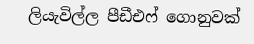ලියැවිල්ල පීඩීඑෆ් ගොනුවක්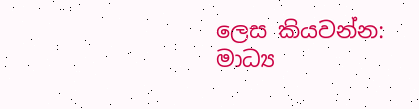ලෙස කියවන්න: මාධ්‍ය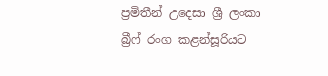ප්‍රමිතීන් උදෙසා ශ්‍රී ලංකා බ්‍රීෆ් රංග කළන්සූරියට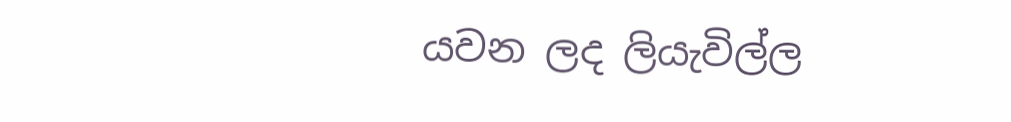යවන ලද ලියැවිල්ල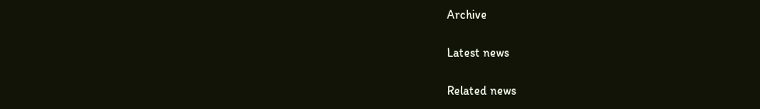Archive

Latest news

Related news